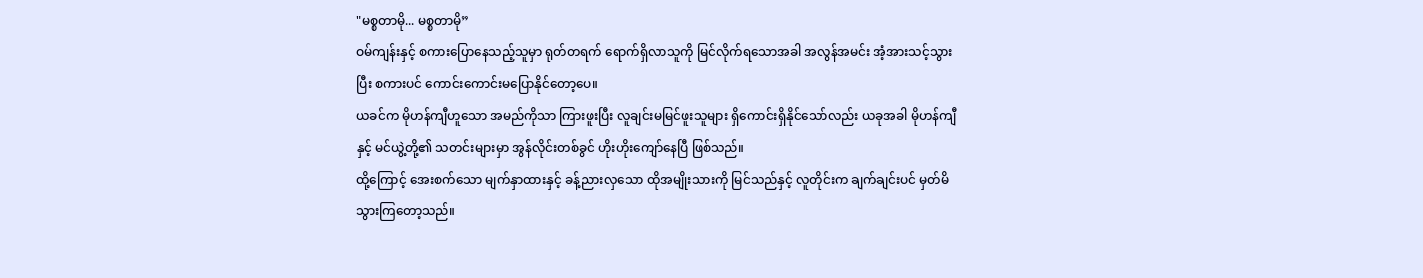"မစ္စတာမို... မစ္စတာမို”
ဝမ်ကျန်းနှင့် စကားပြောနေသည့်သူမှာ ရုတ်တရက် ရောက်ရှိလာသူကို မြင်လိုက်ရသောအခါ အလွန်အမင်း အံ့အားသင့်သွားပြီး စကားပင် ကောင်းကောင်းမပြောနိုင်တော့ပေ။
ယခင်က မိုဟန်ကျီဟူသော အမည်ကိုသာ ကြားဖူးပြီး လူချင်းမမြင်ဖူးသူများ ရှိကောင်းရှိနိုင်သော်လည်း ယခုအခါ မိုဟန်ကျီနှင့် မင်ယွဲ့တို့၏ သတင်းများမှာ အွန်လိုင်းတစ်ခွင် ဟိုးဟိုးကျော်နေပြီ ဖြစ်သည်။
ထို့ကြောင့် အေးစက်သော မျက်နှာထားနှင့် ခန့်ညားလှသော ထိုအမျိုးသားကို မြင်သည်နှင့် လူတိုင်းက ချက်ချင်းပင် မှတ်မိသွားကြတော့သည်။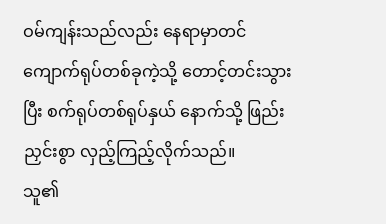ဝမ်ကျန်းသည်လည်း နေရာမှာတင် ကျောက်ရုပ်တစ်ခုကဲ့သို့ တောင့်တင်းသွားပြီး စက်ရုပ်တစ်ရုပ်နှယ် နောက်သို့ ဖြည်းညှင်းစွာ လှည့်ကြည့်လိုက်သည်။
သူ၏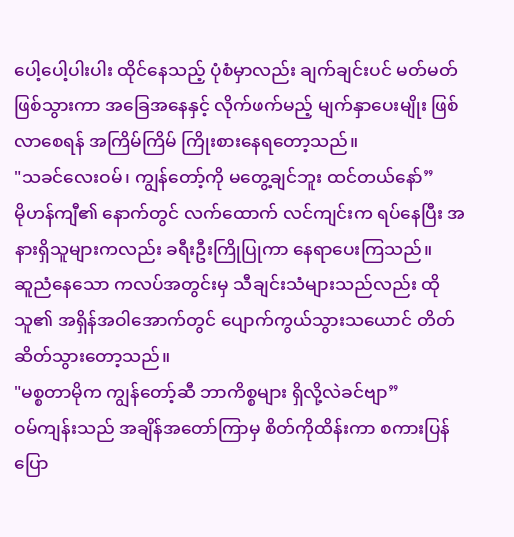ပေါ့ပေါ့ပါးပါး ထိုင်နေသည့် ပုံစံမှာလည်း ချက်ချင်းပင် မတ်မတ်ဖြစ်သွားကာ အခြေအနေနှင့် လိုက်ဖက်မည့် မျက်နှာပေးမျိုး ဖြစ်လာစေရန် အကြိမ်ကြိမ် ကြိုးစားနေရတော့သည်။
"သခင်လေးဝမ်၊ ကျွန်တော့်ကို မတွေ့ချင်ဘူး ထင်တယ်နော်”
မိုဟန်ကျီ၏ နောက်တွင် လက်ထောက် လင်ကျင်းက ရပ်နေပြီး အနားရှိသူများကလည်း ခရီးဦးကြိုပြုကာ နေရာပေးကြသည်။
ဆူညံနေသော ကလပ်အတွင်းမှ သီချင်းသံများသည်လည်း ထိုသူ၏ အရှိန်အဝါအောက်တွင် ပျောက်ကွယ်သွားသယောင် တိတ်ဆိတ်သွားတော့သည်။
"မစ္စတာမိုက ကျွန်တော့်ဆီ ဘာကိစ္စများ ရှိလို့လဲခင်ဗျာ”
ဝမ်ကျန်းသည် အချိန်အတော်ကြာမှ စိတ်ကိုထိန်းကာ စကားပြန်ပြော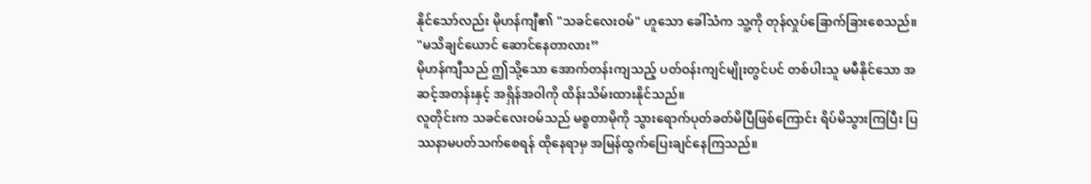နိုင်သော်လည်း မိုဟန်ကျီ၏ "သခင်လေးဝမ်" ဟူသော ခေါ်သံက သူ့ကို တုန်လှုပ်ခြောက်ခြားစေသည်။
"မသိချင်ယောင် ဆောင်နေတာလား”
မိုဟန်ကျီသည် ဤသို့သော အောက်တန်းကျသည့် ပတ်ဝန်းကျင်မျိုးတွင်ပင် တစ်ပါးသူ မမီနိုင်သော အဆင့်အတန်းနှင့် အရှိန်အဝါကို ထိန်းသိမ်းထားနိုင်သည်။
လူတိုင်းက သခင်လေးဝမ်သည် မစ္စတာမိုကို သွားရောက်ပုတ်ခတ်မိပြီဖြစ်ကြောင်း ရိပ်မိသွားကြပြီး ပြဿနာမပတ်သက်စေရန် ထိုနေရာမှ အမြန်ထွက်ပြေးချင်နေကြသည်။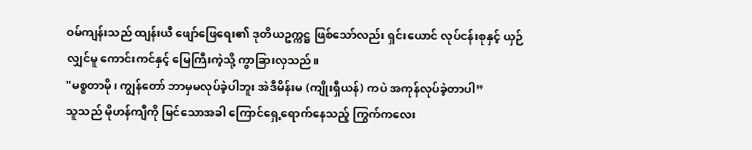ဝမ်ကျန်းသည် ထျန်းယီ ဖျော်ဖြေရေး၏ ဒုတိယဥက္ကဋ္ဌ ဖြစ်သော်လည်း ရှင်းယောင် လုပ်ငန်းစုနှင့် ယှဉ်လျှင်မူ ကောင်းကင်နှင့် မြေကြီးကဲ့သို့ ကွာခြားလှသည်။
"မစ္စတာမို၊ ကျွန်တော် ဘာမှမလုပ်ခဲ့ပါဘူး အဲဒီမိန်းမ (ကျိုးရှီယန်) ကပဲ အကုန်လုပ်ခဲ့တာပါ”
သူသည် မိုဟန်ကျီကို မြင်သောအခါ ကြောင်ရှေ့ရောက်နေသည့် ကြွက်ကလေး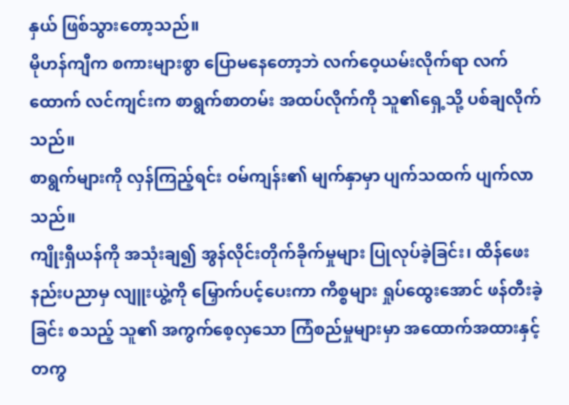နှယ် ဖြစ်သွားတော့သည်။
မိုဟန်ကျီက စကားများစွာ ပြောမနေတော့ဘဲ လက်ဝေ့ယမ်းလိုက်ရာ လက်ထောက် လင်ကျင်းက စာရွက်စာတမ်း အထပ်လိုက်ကို သူ၏ရှေ့သို့ ပစ်ချလိုက်သည်။
စာရွက်များကို လှန်ကြည့်ရင်း ဝမ်ကျန်း၏ မျက်နှာမှာ ပျက်သထက် ပျက်လာသည်။
ကျိုးရှီယန်ကို အသုံးချ၍ အွန်လိုင်းတိုက်ခိုက်မှုများ ပြုလုပ်ခဲ့ခြင်း၊ ထိန်ဖေး နည်းပညာမှ လျူးယွဲ့ကို မြှောက်ပင့်ပေးကာ ကိစ္စများ ရှုပ်ထွေးအောင် ဖန်တီးခဲ့ခြင်း စသည့် သူ၏ အကွက်စေ့လှသော ကြံစည်မှုများမှာ အထောက်အထားနှင့်တကွ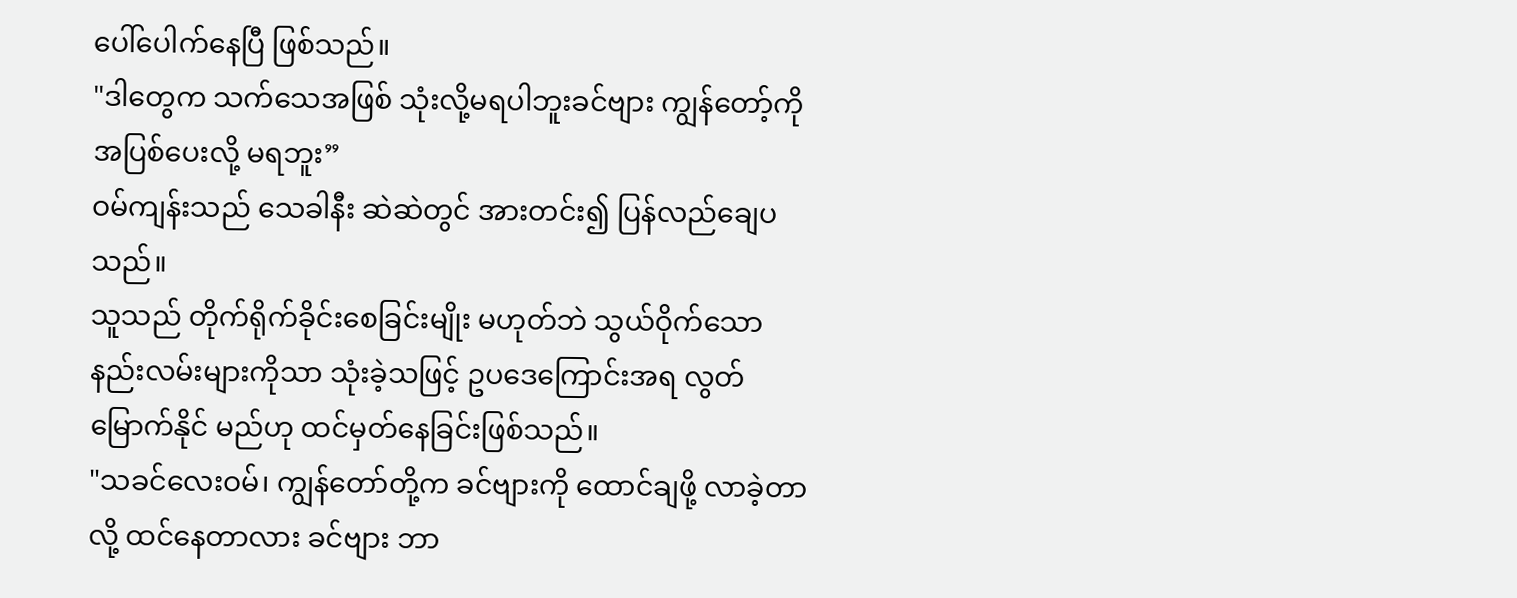ပေါ်ပေါက်နေပြီ ဖြစ်သည်။
"ဒါတွေက သက်သေအဖြစ် သုံးလို့မရပါဘူးခင်ဗျား ကျွန်တော့်ကို အပြစ်ပေးလို့ မရဘူး”
ဝမ်ကျန်းသည် သေခါနီး ဆဲဆဲတွင် အားတင်း၍ ပြန်လည်ချေပသည်။
သူသည် တိုက်ရိုက်ခိုင်းစေခြင်းမျိုး မဟုတ်ဘဲ သွယ်ဝိုက်သော နည်းလမ်းများကိုသာ သုံးခဲ့သဖြင့် ဥပဒေကြောင်းအရ လွတ်မြောက်နိုင် မည်ဟု ထင်မှတ်နေခြင်းဖြစ်သည်။
"သခင်လေးဝမ်၊ ကျွန်တော်တို့က ခင်ဗျားကို ထောင်ချဖို့ လာခဲ့တာလို့ ထင်နေတာလား ခင်ဗျား ဘာ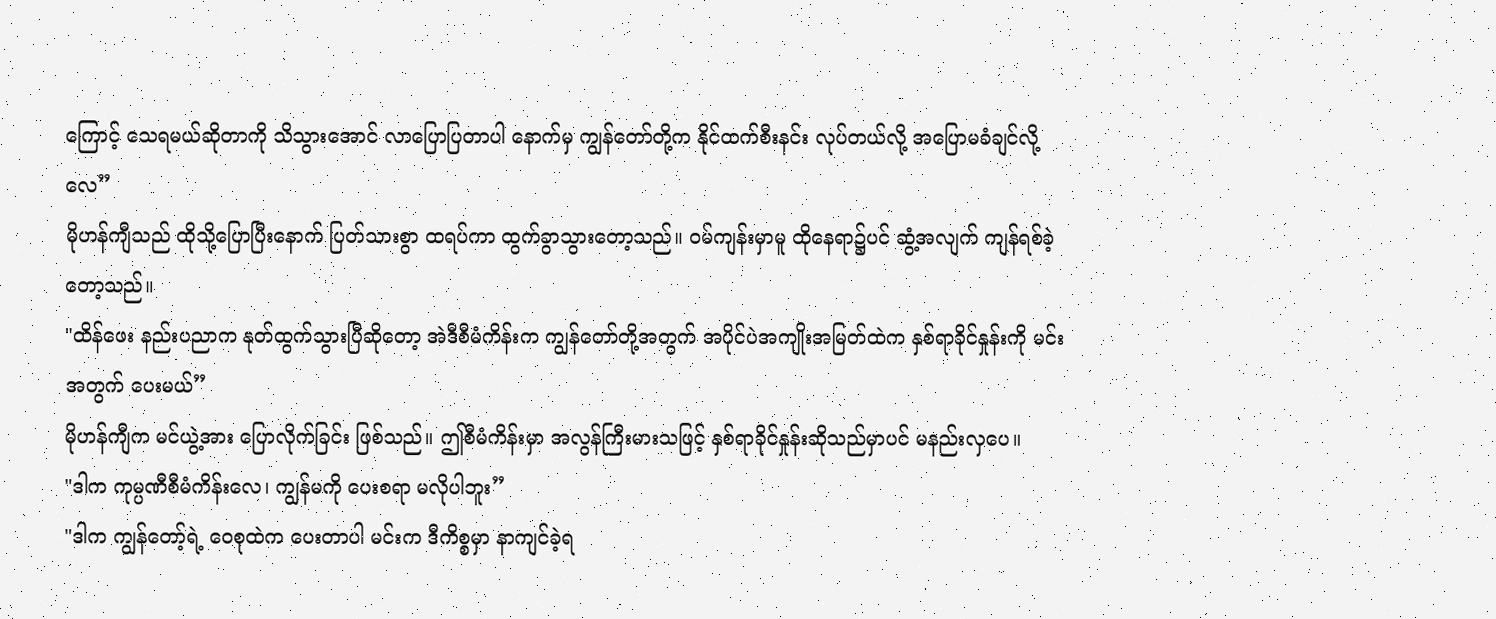ကြောင့် သေရမယ်ဆိုတာကို သိသွားအောင် လာပြောပြတာပါ နောက်မှ ကျွန်တော်တို့က နိုင်ထက်စီးနင်း လုပ်တယ်လို့ အပြောမခံချင်လို့လေ”
မိုဟန်ကျီသည် ထိုသို့ပြောပြီးနောက် ပြတ်သားစွာ ထရပ်ကာ ထွက်ခွာသွားတော့သည်။ ဝမ်ကျန်းမှာမူ ထိုနေရာ၌ပင် ဆွံ့အလျက် ကျန်ရစ်ခဲ့တော့သည်။
"ထိန်ဖေး နည်းပညာက နုတ်ထွက်သွားပြီဆိုတော့ အဲဒီစီမံကိန်းက ကျွန်တော်တို့အတွက် အပိုင်ပဲအကျိုးအမြတ်ထဲက နှစ်ရာခိုင်နှုန်းကို မင်းအတွက် ပေးမယ်”
မိုဟန်ကျီက မင်ယွဲ့အား ပြောလိုက်ခြင်း ဖြစ်သည်။ ဤစီမံကိန်းမှာ အလွန်ကြီးမားသဖြင့် နှစ်ရာခိုင်နှုန်းဆိုသည်မှာပင် မနည်းလှပေ။
"ဒါက ကုမ္ပဏီစီမံကိန်းလေ၊ ကျွန်မကို ပေးစရာ မလိုပါဘူး”
"ဒါက ကျွန်တော့်ရဲ့ ဝေစုထဲက ပေးတာပါ မင်းက ဒီကိစ္စမှာ နာကျင်ခဲ့ရ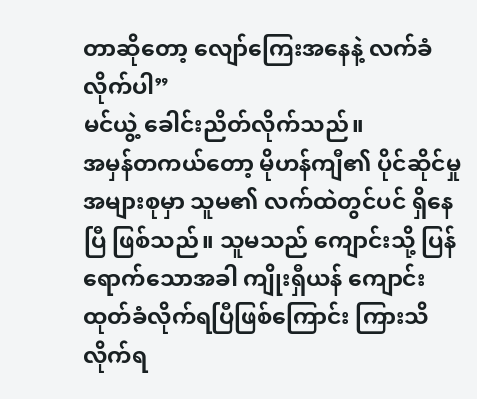တာဆိုတော့ လျော်ကြေးအနေနဲ့ လက်ခံလိုက်ပါ”
မင်ယွဲ့ ခေါင်းညိတ်လိုက်သည်။
အမှန်တကယ်တော့ မိုဟန်ကျီ၏ ပိုင်ဆိုင်မှု အများစုမှာ သူမ၏ လက်ထဲတွင်ပင် ရှိနေပြီ ဖြစ်သည်။ သူမသည် ကျောင်းသို့ ပြန်ရောက်သောအခါ ကျိုးရှီယန် ကျောင်းထုတ်ခံလိုက်ရပြီဖြစ်ကြောင်း ကြားသိလိုက်ရ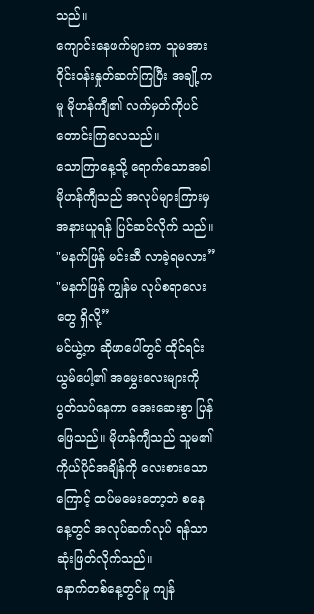သည်။
ကျောင်းနေဖက်များက သူမအား ဝိုင်းဝန်းနှုတ်ဆက်ကြပြီး အချို့ကမူ မိုဟန်ကျီ၏ လက်မှတ်ကိုပင် တောင်းကြလေသည်။
သောကြာနေ့သို့ ရောက်သောအခါ မိုဟန်ကျီသည် အလုပ်များကြားမှ အနားယူရန် ပြင်ဆင်လိုက် သည်။
"မနက်ဖြန် မင်းဆီ လာခဲ့ရမလား”
"မနက်ဖြန် ကျွန်မ လုပ်စရာလေးတွေ ရှိလို့”
မင်ယွဲ့က ဆိုဖာပေါ်တွင် ထိုင်ရင်း ယွမ်ပေါ့၏ အမွှေးလေးများကို ပွတ်သပ်နေကာ အေးဆေးစွာ ပြန်ဖြေသည်။ မိုဟန်ကျီသည် သူမ၏ ကိုယ်ပိုင်အချိန်ကို လေးစားသောကြောင့် ထပ်မမေးတော့ဘဲ စနေနေ့တွင် အလုပ်ဆက်လုပ် ရန်သာ ဆုံးဖြတ်လိုက်သည်။
နောက်တစ်နေ့တွင်မူ ကျန်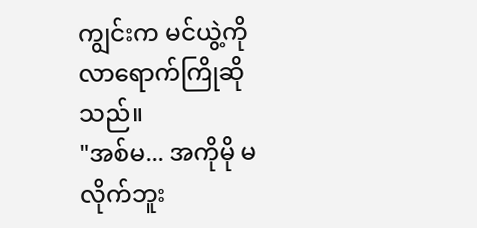ကျွင်းက မင်ယွဲ့ကို လာရောက်ကြိုဆိုသည်။
"အစ်မ... အကိုမို မလိုက်ဘူး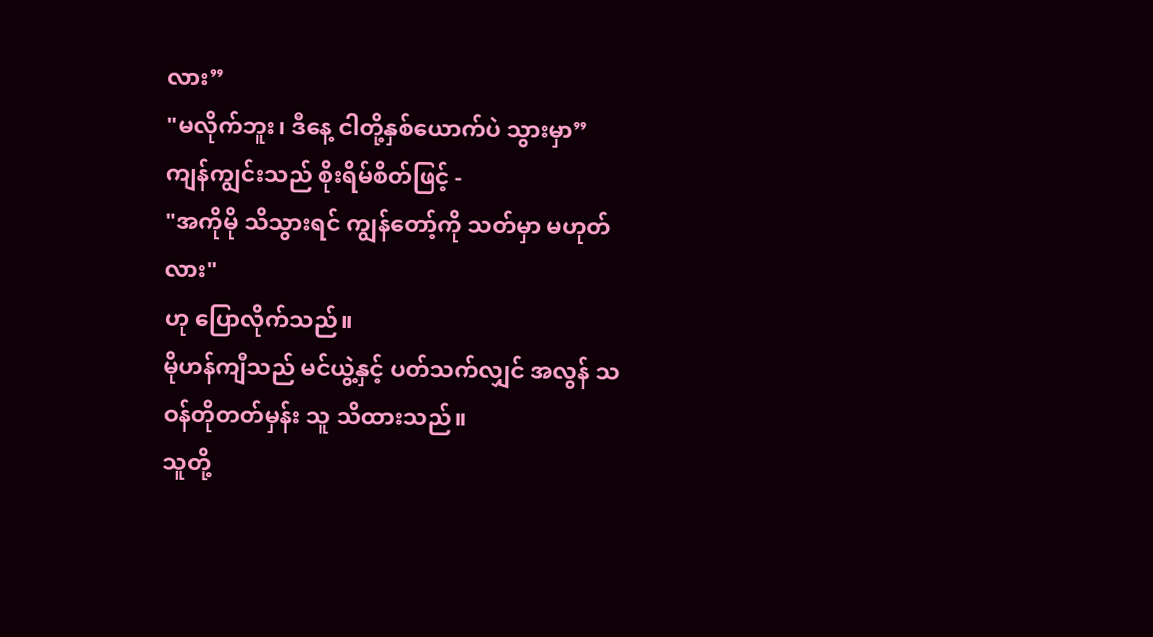လား”
"မလိုက်ဘူး၊ ဒီနေ့ ငါတို့နှစ်ယောက်ပဲ သွားမှာ”
ကျန်ကျွင်းသည် စိုးရိမ်စိတ်ဖြင့် -
"အကိုမို သိသွားရင် ကျွန်တော့်ကို သတ်မှာ မဟုတ်လား"
ဟု ပြောလိုက်သည်။
မိုဟန်ကျီသည် မင်ယွဲ့နှင့် ပတ်သက်လျှင် အလွန် သဝန်တိုတတ်မှန်း သူ သိထားသည်။
သူတို့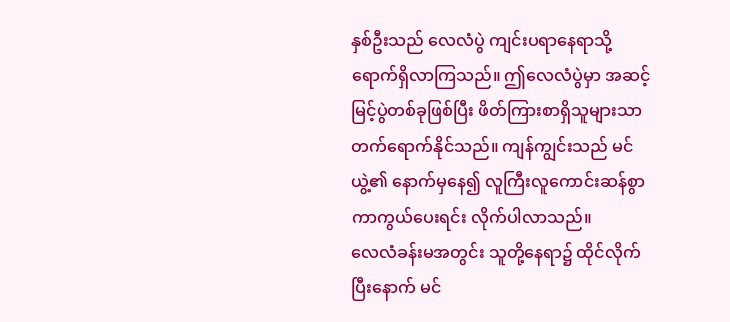နှစ်ဦးသည် လေလံပွဲ ကျင်းပရာနေရာသို့ ရောက်ရှိလာကြသည်။ ဤလေလံပွဲမှာ အဆင့်မြင့်ပွဲတစ်ခုဖြစ်ပြီး ဖိတ်ကြားစာရှိသူများသာ တက်ရောက်နိုင်သည်။ ကျန်ကျွင်းသည် မင်ယွဲ့၏ နောက်မှနေ၍ လူကြီးလူကောင်းဆန်စွာ ကာကွယ်ပေးရင်း လိုက်ပါလာသည်။
လေလံခန်းမအတွင်း သူတို့နေရာ၌ ထိုင်လိုက်ပြီးနောက် မင်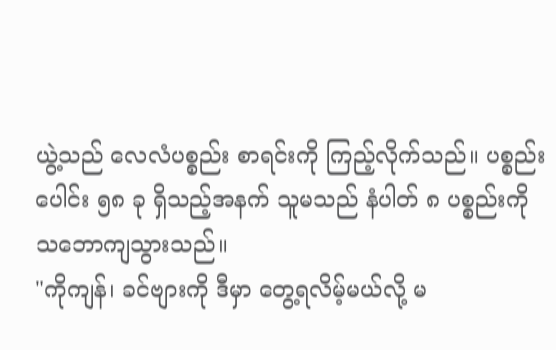ယွဲ့သည် လေလံပစ္စည်း စာရင်းကို ကြည့်လိုက်သည်။ ပစ္စည်းပေါင်း ၅၈ ခု ရှိသည့်အနက် သူမသည် နံပါတ် ၈ ပစ္စည်းကို သဘောကျသွားသည်။
"ကိုကျန်၊ ခင်ဗျားကို ဒီမှာ တွေ့ရလိမ့်မယ်လို့ မ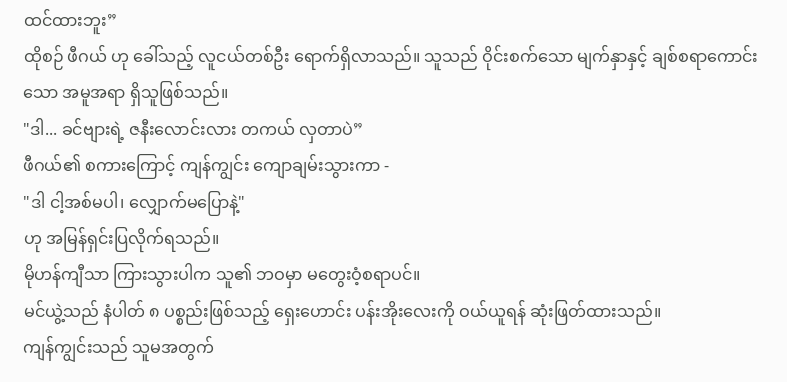ထင်ထားဘူး”
ထိုစဉ် ဖီဂယ် ဟု ခေါ်သည့် လူငယ်တစ်ဦး ရောက်ရှိလာသည်။ သူသည် ဝိုင်းစက်သော မျက်နှာနှင့် ချစ်စရာကောင်းသော အမူအရာ ရှိသူဖြစ်သည်။
"ဒါ... ခင်ဗျားရဲ့ ဇနီးလောင်းလား တကယ် လှတာပဲ”
ဖီဂယ်၏ စကားကြောင့် ကျန်ကျွင်း ကျောချမ်းသွားကာ -
"ဒါ ငါ့အစ်မပါ၊ လျှောက်မပြောနဲ့"
ဟု အမြန်ရှင်းပြလိုက်ရသည်။
မိုဟန်ကျီသာ ကြားသွားပါက သူ၏ ဘဝမှာ မတွေးဝံ့စရာပင်။
မင်ယွဲ့သည် နံပါတ် ၈ ပစ္စည်းဖြစ်သည့် ရှေးဟောင်း ပန်းအိုးလေးကို ဝယ်ယူရန် ဆုံးဖြတ်ထားသည်။
ကျန်ကျွင်းသည် သူမအတွက်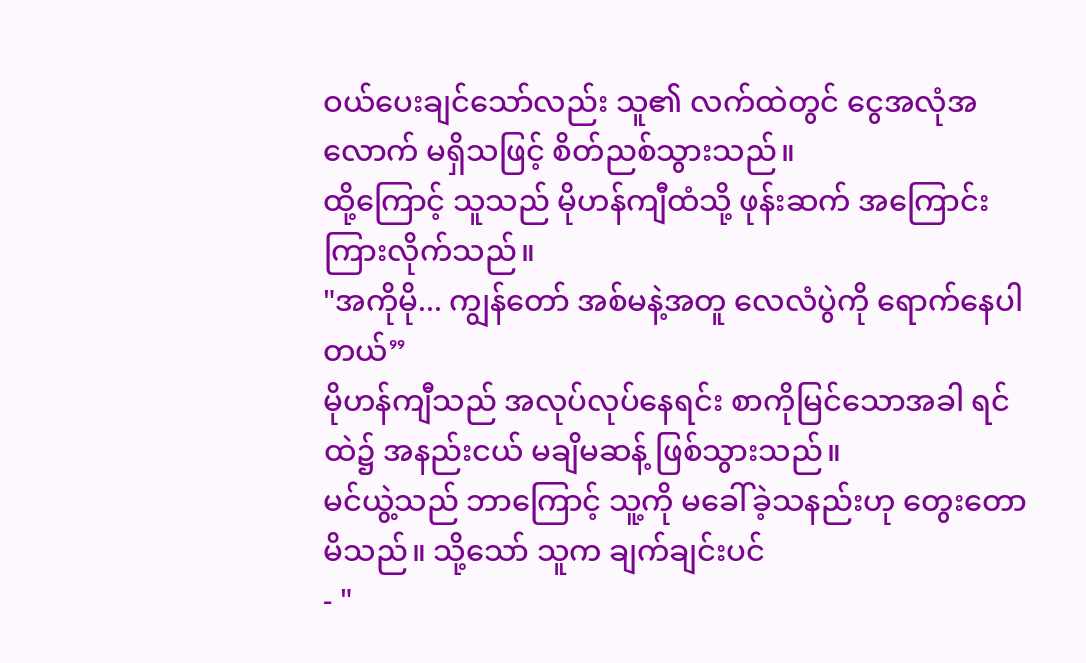ဝယ်ပေးချင်သော်လည်း သူ၏ လက်ထဲတွင် ငွေအလုံအလောက် မရှိသဖြင့် စိတ်ညစ်သွားသည်။
ထို့ကြောင့် သူသည် မိုဟန်ကျီထံသို့ ဖုန်းဆက် အကြောင်းကြားလိုက်သည်။
"အကိုမို... ကျွန်တော် အစ်မနဲ့အတူ လေလံပွဲကို ရောက်နေပါတယ်”
မိုဟန်ကျီသည် အလုပ်လုပ်နေရင်း စာကိုမြင်သောအခါ ရင်ထဲ၌ အနည်းငယ် မချိမဆန့် ဖြစ်သွားသည်။
မင်ယွဲ့သည် ဘာကြောင့် သူ့ကို မခေါ်ခဲ့သနည်းဟု တွေးတောမိသည်။ သို့သော် သူက ချက်ချင်းပင်
- "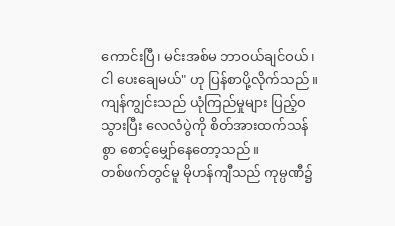ကောင်းပြီ၊ မင်းအစ်မ ဘာဝယ်ချင်ဝယ်၊ ငါ ပေးချေမယ်" ဟု ပြန်စာပို့လိုက်သည်။
ကျန်ကျွင်းသည် ယုံကြည်မှုများ ပြည့်ဝသွားပြီး လေလံပွဲကို စိတ်အားထက်သန်စွာ စောင့်မျှော်နေတော့သည်။
တစ်ဖက်တွင်မူ မိုဟန်ကျီသည် ကုမ္ပဏီ၌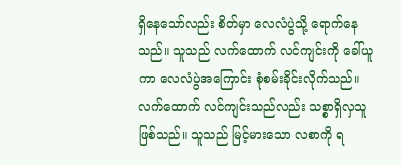ရှိနေသော်လည်း စိတ်မှာ လေလံပွဲသို့ ရောက်နေသည်။ သူသည် လက်ထောက် လင်ကျင်းကို ခေါ်ယူကာ လေလံပွဲအကြောင်း စုံစမ်းခိုင်းလိုက်သည်။
လက်ထောက် လင်ကျင်းသည်လည်း သစ္စာရှိလှသူ ဖြစ်သည်။ သူသည် မြင့်မားသော လစာကို ရ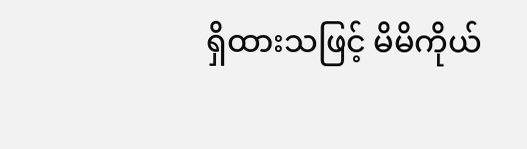ရှိထားသဖြင့် မိမိကိုယ်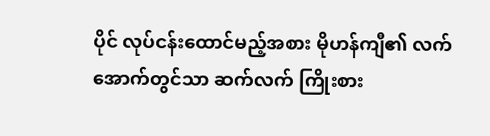ပိုင် လုပ်ငန်းထောင်မည့်အစား မိုဟန်ကျီ၏ လက်အောက်တွင်သာ ဆက်လက် ကြိုးစား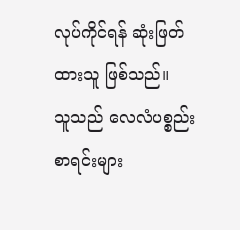လုပ်ကိုင်ရန် ဆုံးဖြတ်ထားသူ ဖြစ်သည်။
သူသည် လေလံပစ္စည်း စာရင်းများ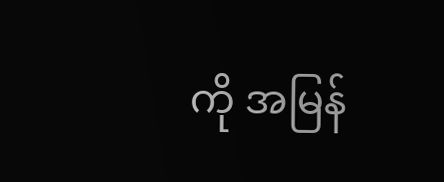ကို အမြန်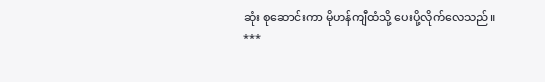ဆုံး စုဆောင်းကာ မိုဟန်ကျီထံသို့ ပေးပို့လိုက်လေသည်။
***